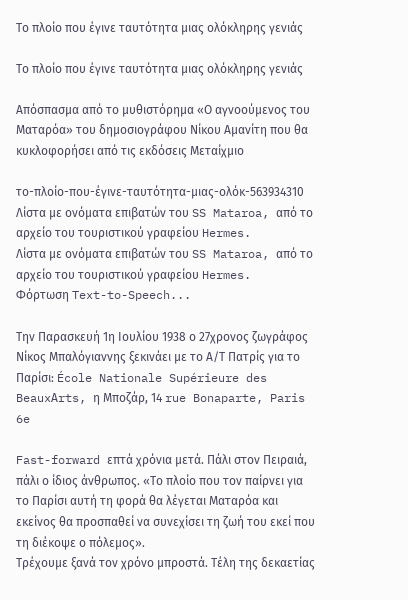Το πλοίο που έγινε ταυτότητα μιας ολόκληρης γενιάς

Το πλοίο που έγινε ταυτότητα μιας ολόκληρης γενιάς

Απόσπασμα από το μυθιστόρημα «Ο αγνοούμενος του Ματαρόα» του δημοσιογράφου Νίκου Αμανίτη που θα κυκλοφορήσει από τις εκδόσεις Μεταίχμιο

το-πλοίο-που-έγινε-ταυτότητα-μιας-ολόκ-563934310 Λίστα με ονόματα επιβατών του SS Mataroa, από το αρχείο του τουριστικού γραφείου Hermes.
Λίστα με ονόματα επιβατών του SS Mataroa, από το αρχείο του τουριστικού γραφείου Hermes.
Φόρτωση Text-to-Speech...

Την Παρασκευή 1η Ιουλίου 1938 ο 27χρονος ζωγράφος Νίκος Μπαλόγιαννης ξεκινάει με το Α/Τ Πατρίς για το Παρίσι: École Nationale Supérieure des BeauxΑrts, η Μποζάρ, 14 rue Bonaparte, Paris 6e

Fast-forward επτά χρόνια μετά. Πάλι στον Πειραιά, πάλι ο ίδιος άνθρωπος. «Το πλοίο που τον παίρνει για το Παρίσι αυτή τη φορά θα λέγεται Ματαρόα και εκείνος θα προσπαθεί να συνεχίσει τη ζωή του εκεί που τη διέκοψε ο πόλεμος».
Τρέχουμε ξανά τον χρόνο μπροστά. Τέλη της δεκαετίας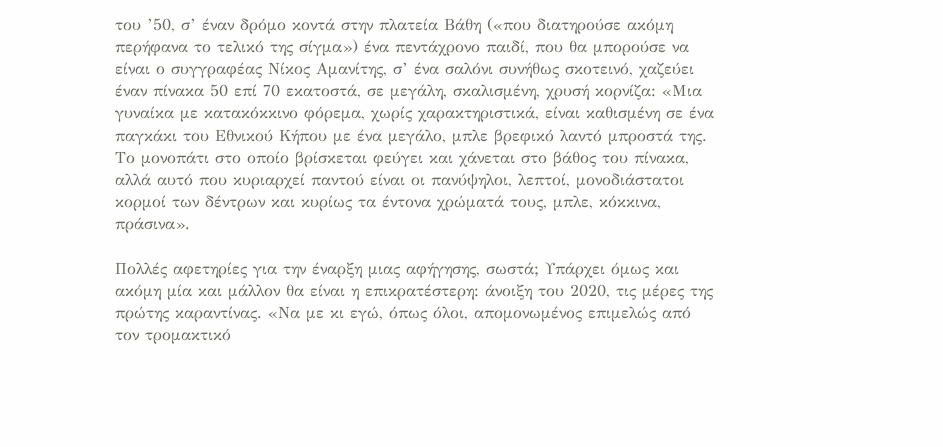του ’50, σ’ έναν δρόμο κοντά στην πλατεία Βάθη («που διατηρούσε ακόμη περήφανα το τελικό της σίγμα») ένα πεντάχρονο παιδί, που θα μπορούσε να είναι ο συγγραφέας Νίκος Αμανίτης, σ’ ένα σαλόνι συνήθως σκοτεινό, χαζεύει έναν πίνακα 50 επί 70 εκατοστά, σε μεγάλη, σκαλισμένη, χρυσή κορνίζα: «Μια γυναίκα με κατακόκκινο φόρεμα, χωρίς χαρακτηριστικά, είναι καθισμένη σε ένα παγκάκι του Εθνικού Κήπου με ένα μεγάλο, μπλε βρεφικό λαντό μπροστά της. Το μονοπάτι στο οποίο βρίσκεται φεύγει και χάνεται στο βάθος του πίνακα, αλλά αυτό που κυριαρχεί παντού είναι οι πανύψηλοι, λεπτοί, μονοδιάστατοι κορμοί των δέντρων και κυρίως τα έντονα χρώματά τους, μπλε, κόκκινα, πράσινα».

Πολλές αφετηρίες για την έναρξη μιας αφήγησης, σωστά; Υπάρχει όμως και ακόμη μία και μάλλον θα είναι η επικρατέστερη: άνοιξη του 2020, τις μέρες της πρώτης καραντίνας. «Να με κι εγώ, όπως όλοι, απομονωμένος επιμελώς από τον τρομακτικό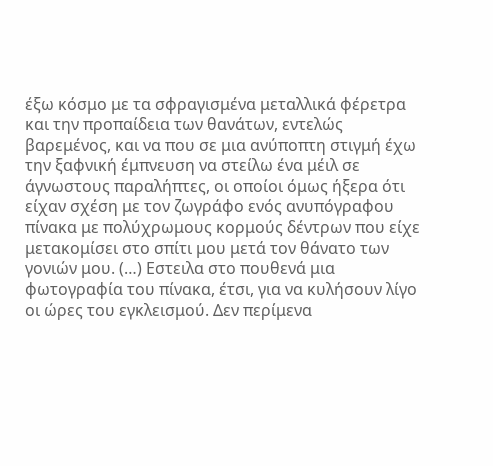έξω κόσμο με τα σφραγισμένα μεταλλικά φέρετρα και την προπαίδεια των θανάτων, εντελώς βαρεμένος, και να που σε μια ανύποπτη στιγμή έχω την ξαφνική έμπνευση να στείλω ένα μέιλ σε άγνωστους παραλήπτες, οι οποίοι όμως ήξερα ότι είχαν σχέση με τον ζωγράφο ενός ανυπόγραφου πίνακα με πολύχρωμους κορμούς δέντρων που είχε μετακομίσει στο σπίτι μου μετά τον θάνατο των γονιών μου. (…) Εστειλα στο πουθενά μια φωτογραφία του πίνακα, έτσι, για να κυλήσουν λίγο οι ώρες του εγκλεισμού. Δεν περίμενα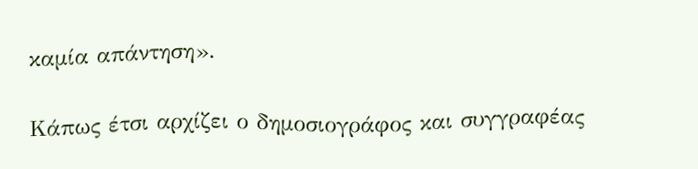καμία απάντηση».

Κάπως έτσι αρχίζει ο δημοσιογράφος και συγγραφέας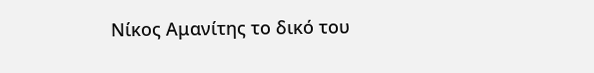Νίκος Αμανίτης το δικό του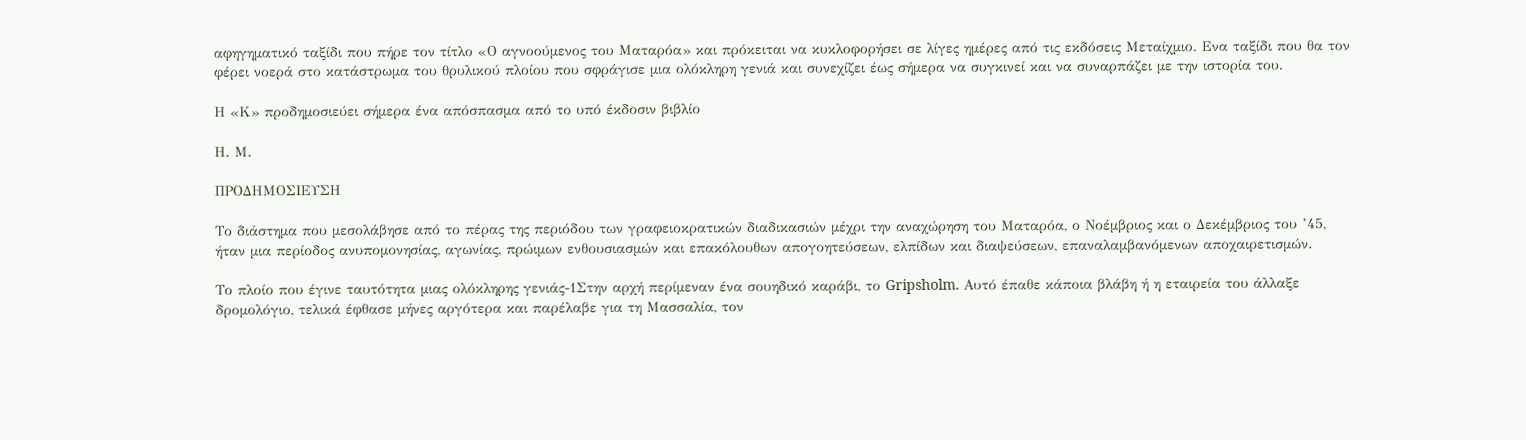αφηγηματικό ταξίδι που πήρε τον τίτλο «Ο αγνοούμενος του Ματαρόα» και πρόκειται να κυκλοφορήσει σε λίγες ημέρες από τις εκδόσεις Μεταίχμιο. Ενα ταξίδι που θα τον φέρει νοερά στο κατάστρωμα του θρυλικού πλοίου που σφράγισε μια ολόκληρη γενιά και συνεχίζει έως σήμερα να συγκινεί και να συναρπάζει με την ιστορία του.

Η «Κ» προδημοσιεύει σήμερα ένα απόσπασμα από το υπό έκδοσιν βιβλίο

Η. Μ.

ΠΡΟΔΗΜΟΣΙΕΥΣΗ

Το διάστημα που μεσολάβησε από το πέρας της περιόδου των γραφειοκρατικών διαδικασιών μέχρι την αναχώρηση του Ματαρόα, ο Νοέμβριος και ο Δεκέμβριος του ’45, ήταν μια περίοδος ανυπομονησίας, αγωνίας, πρώιμων ενθουσιασμών και επακόλουθων απογοητεύσεων, ελπίδων και διαψεύσεων, επαναλαμβανόμενων αποχαιρετισμών.

Το πλοίο που έγινε ταυτότητα μιας ολόκληρης γενιάς-1Στην αρχή περίμεναν ένα σουηδικό καράβι, το Gripsholm. Αυτό έπαθε κάποια βλάβη ή η εταιρεία του άλλαξε δρομολόγιο, τελικά έφθασε μήνες αργότερα και παρέλαβε για τη Μασσαλία, τον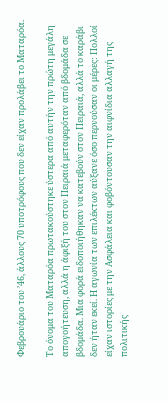Φεβρουάριο του ’46, άλλους 70 υποτρόφους που δεν είχαν προλάβει το Ματαρόα.

Το όνομα του Ματαρόα πρωτακούστηκε ύστερα από αυτήν την πρώτη μεγάλη απογοήτευση, αλλά η άφιξή του στον Πειραιά μεταφερόταν από βδομάδα σε βδομάδα. Μια φορά ειδοποιήθηκαν να κατεβούν στον Πειραιά, αλλά το καράβι δεν ήταν εκεί. Η αγωνία των επιλέκτων αύξανε όσο περνούσαν οι μέρες: Πολλοί είχαν ιστορίες με την Ασφάλεια και φοβόντουσαν την αιφνίδια αλλαγή της πολιτικής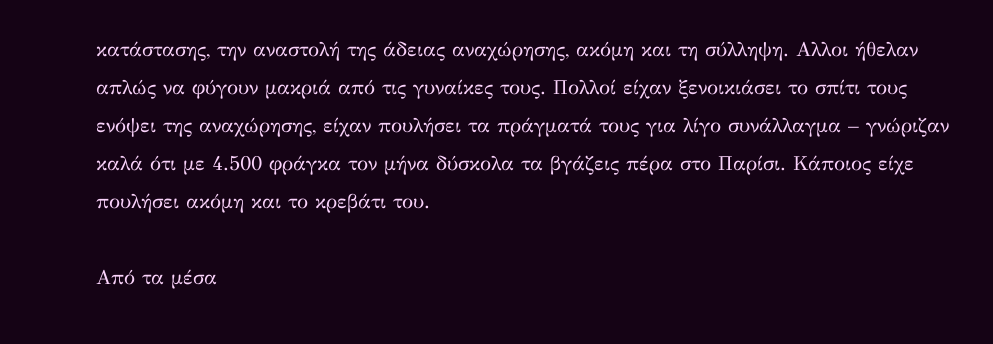κατάστασης, την αναστολή της άδειας αναχώρησης, ακόμη και τη σύλληψη. Aλλοι ήθελαν απλώς να φύγουν μακριά από τις γυναίκες τους. Πολλοί είχαν ξενοικιάσει το σπίτι τους ενόψει της αναχώρησης, είχαν πουλήσει τα πράγματά τους για λίγο συνάλλαγμα – γνώριζαν καλά ότι με 4.500 φράγκα τον μήνα δύσκολα τα βγάζεις πέρα στο Παρίσι. Κάποιος είχε πουλήσει ακόμη και το κρεβάτι του.

Από τα μέσα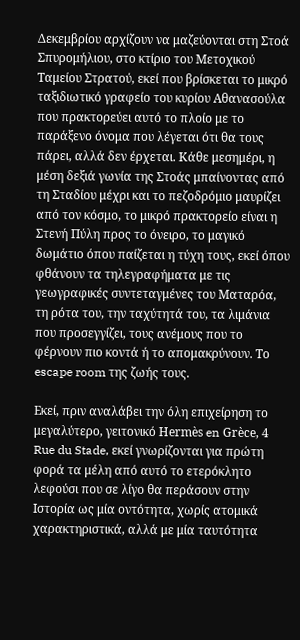Δεκεμβρίου αρχίζουν να μαζεύονται στη Στοά Σπυρομήλιου, στο κτίριο του Μετοχικού Ταμείου Στρατού, εκεί που βρίσκεται το μικρό ταξιδιωτικό γραφείο του κυρίου Αθανασούλα που πρακτορεύει αυτό το πλοίο με το παράξενο όνομα που λέγεται ότι θα τους πάρει, αλλά δεν έρχεται. Κάθε μεσημέρι, η μέση δεξιά γωνία της Στοάς μπαίνοντας από τη Σταδίου μέχρι και το πεζοδρόμιο μαυρίζει από τον κόσμο, το μικρό πρακτορείο είναι η Στενή Πύλη προς το όνειρο, το μαγικό δωμάτιο όπου παίζεται η τύχη τους, εκεί όπου φθάνουν τα τηλεγραφήματα με τις γεωγραφικές συντεταγμένες του Ματαρόα, τη ρότα του, την ταχύτητά του, τα λιμάνια που προσεγγίζει, τους ανέμους που το φέρνουν πιο κοντά ή το απομακρύνουν. Το escape room της ζωής τους.

Εκεί, πριν αναλάβει την όλη επιχείρηση το μεγαλύτερο, γειτονικό Hermès en Grèce, 4 Rue du Stade, εκεί γνωρίζονται για πρώτη φορά τα μέλη από αυτό το ετερόκλητο λεφούσι που σε λίγο θα περάσουν στην Ιστορία ως μία οντότητα, χωρίς ατομικά χαρακτηριστικά, αλλά με μία ταυτότητα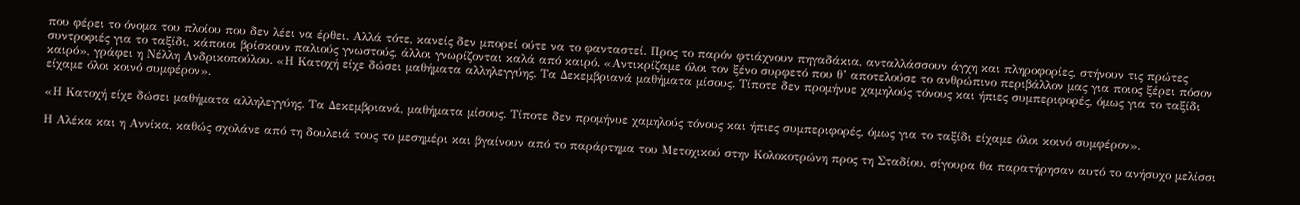που φέρει το όνομα του πλοίου που δεν λέει να έρθει. Αλλά τότε, κανείς δεν μπορεί ούτε να το φανταστεί. Προς το παρόν φτιάχνουν πηγαδάκια, ανταλλάσσουν άγχη και πληροφορίες, στήνουν τις πρώτες συντροφιές για το ταξίδι, κάποιοι βρίσκουν παλιούς γνωστούς, άλλοι γνωρίζονται καλά από καιρό. «Αντικρίζαμε όλοι τον ξένο συρφετό που θ’ αποτελούσε το ανθρώπινο περιβάλλον μας για ποιος ξέρει πόσον καιρό», γράφει η Νέλλη Ανδρικοπούλου. «Η Κατοχή είχε δώσει μαθήματα αλληλεγγύης. Τα Δεκεμβριανά μαθήματα μίσους. Τίποτε δεν προμήνυε χαμηλούς τόνους και ήπιες συμπεριφορές, όμως για το ταξίδι είχαμε όλοι κοινό συμφέρον».

«Η Κατοχή είχε δώσει μαθήματα αλληλεγγύης. Τα Δεκεμβριανά, μαθήματα μίσους. Τίποτε δεν προμήνυε χαμηλούς τόνους και ήπιες συμπεριφορές, όμως για το ταξίδι είχαμε όλοι κοινό συμφέρον».

Η Αλέκα και η Αννίκα, καθώς σχολάνε από τη δουλειά τους το μεσημέρι και βγαίνουν από το παράρτημα του Μετοχικού στην Κολοκοτρώνη προς τη Σταδίου, σίγουρα θα παρατήρησαν αυτό το ανήσυχο μελίσσι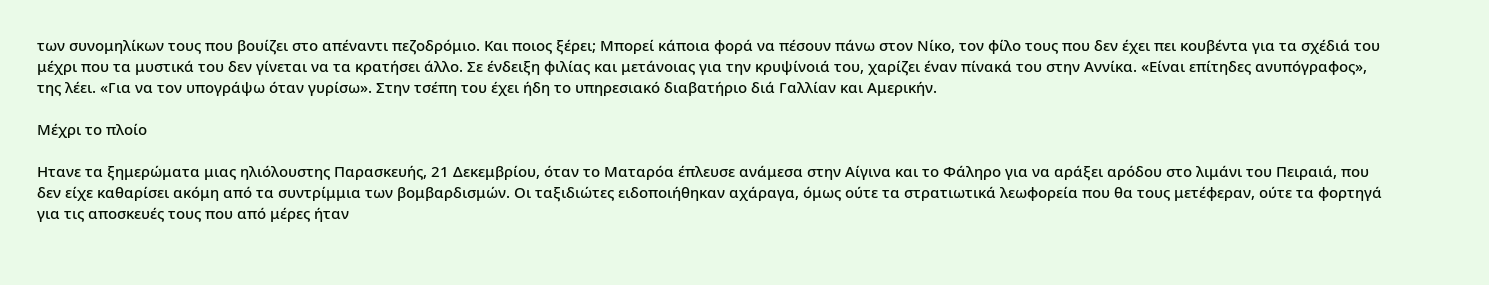των συνομηλίκων τους που βουίζει στο απέναντι πεζοδρόμιο. Και ποιος ξέρει; Μπορεί κάποια φορά να πέσουν πάνω στον Νίκο, τον φίλο τους που δεν έχει πει κουβέντα για τα σχέδιά του μέχρι που τα μυστικά του δεν γίνεται να τα κρατήσει άλλο. Σε ένδειξη φιλίας και μετάνοιας για την κρυψίνοιά του, χαρίζει έναν πίνακά του στην Αννίκα. «Είναι επίτηδες ανυπόγραφος», της λέει. «Για να τον υπογράψω όταν γυρίσω». Στην τσέπη του έχει ήδη το υπηρεσιακό διαβατήριο διά Γαλλίαν και Αμερικήν.

Μέχρι το πλοίο

Hτανε τα ξημερώματα μιας ηλιόλουστης Παρασκευής, 21 Δεκεμβρίου, όταν το Ματαρόα έπλευσε ανάμεσα στην Αίγινα και το Φάληρο για να αράξει αρόδου στο λιμάνι του Πειραιά, που δεν είχε καθαρίσει ακόμη από τα συντρίμμια των βομβαρδισμών. Οι ταξιδιώτες ειδοποιήθηκαν αχάραγα, όμως ούτε τα στρατιωτικά λεωφορεία που θα τους μετέφεραν, ούτε τα φορτηγά για τις αποσκευές τους που από μέρες ήταν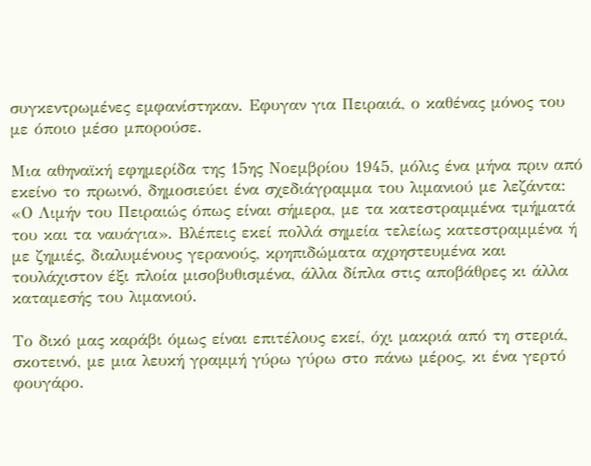συγκεντρωμένες εμφανίστηκαν. Eφυγαν για Πειραιά, ο καθένας μόνος του με όποιο μέσο μπορούσε.

Μια αθηναϊκή εφημερίδα της 15ης Νοεμβρίου 1945, μόλις ένα μήνα πριν από εκείνο το πρωινό, δημοσιεύει ένα σχεδιάγραμμα του λιμανιού με λεζάντα: «Ο Λιμήν του Πειραιώς όπως είναι σήμερα, με τα κατεστραμμένα τμήματά του και τα ναυάγια». Βλέπεις εκεί πολλά σημεία τελείως κατεστραμμένα ή με ζημιές, διαλυμένους γερανούς, κρηπιδώματα αχρηστευμένα και τουλάχιστον έξι πλοία μισοβυθισμένα, άλλα δίπλα στις αποβάθρες κι άλλα καταμεσής του λιμανιού.

Το δικό μας καράβι όμως είναι επιτέλους εκεί, όχι μακριά από τη στεριά, σκοτεινό, με μια λευκή γραμμή γύρω γύρω στο πάνω μέρος, κι ένα γερτό φουγάρο.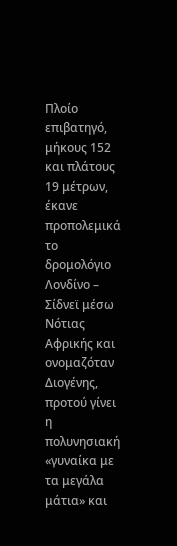Πλοίο επιβατηγό, μήκους 152 και πλάτους 19 μέτρων, έκανε προπολεμικά το δρομολόγιο Λονδίνο – Σίδνεϊ μέσω Νότιας Αφρικής και ονομαζόταν Διογένης, προτού γίνει η πολυνησιακή «γυναίκα με τα μεγάλα μάτια» και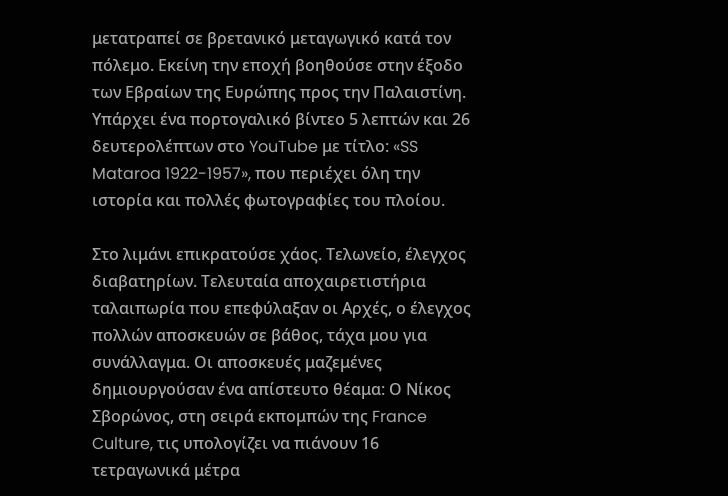μετατραπεί σε βρετανικό μεταγωγικό κατά τον πόλεμο. Εκείνη την εποχή βοηθούσε στην έξοδο των Εβραίων της Ευρώπης προς την Παλαιστίνη. Υπάρχει ένα πορτογαλικό βίντεο 5 λεπτών και 26 δευτερολέπτων στο YouTube με τίτλο: «SS Mataroa 1922-1957», που περιέχει όλη την ιστορία και πολλές φωτογραφίες του πλοίου.

Στο λιμάνι επικρατούσε χάος. Τελωνείο, έλεγχος διαβατηρίων. Τελευταία αποχαιρετιστήρια ταλαιπωρία που επεφύλαξαν οι Αρχές, ο έλεγχος πολλών αποσκευών σε βάθος, τάχα μου για συνάλλαγμα. Οι αποσκευές μαζεμένες δημιουργούσαν ένα απίστευτο θέαμα: Ο Νίκος Σβορώνος, στη σειρά εκπομπών της France Culture, τις υπολογίζει να πιάνουν 16 τετραγωνικά μέτρα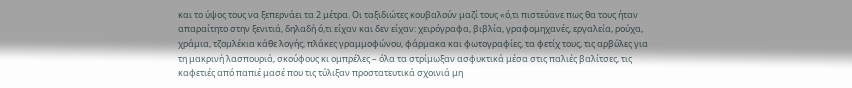και το ύψος τους να ξεπερνάει τα 2 μέτρα. Οι ταξιδιώτες κουβαλούν μαζί τους «ό,τι πιστεύανε πως θα τους ήταν απαραίτητο στην ξενιτιά, δηλαδή ό,τι είχαν και δεν είχαν: χειρόγραφα, βιβλία, γραφομηχανές, εργαλεία, ρούχα, χράμια, τζομλέκια κάθε λογής, πλάκες γραμμοφώνου, φάρμακα και φωτογραφίες, τα φετίχ τους, τις αρβύλες για τη μακρινή λασπουριά, σκούφους κι ομπρέλες – όλα τα στρίμωξαν ασφυκτικά μέσα στις παλιές βαλίτσες, τις καφετιές από παπιέ μασέ που τις τύλιξαν προστατευτικά σχοινιά μη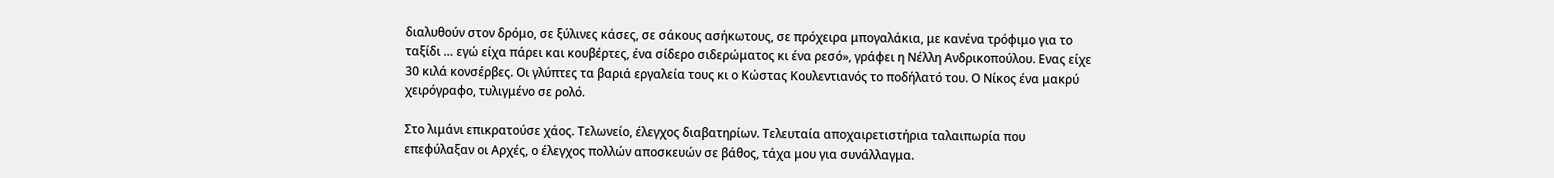διαλυθούν στον δρόμο, σε ξύλινες κάσες, σε σάκους ασήκωτους, σε πρόχειρα μπογαλάκια, με κανένα τρόφιμο για το ταξίδι … εγώ είχα πάρει και κουβέρτες, ένα σίδερο σιδερώματος κι ένα ρεσό», γράφει η Νέλλη Ανδρικοπούλου. Ενας είχε 30 κιλά κονσέρβες. Οι γλύπτες τα βαριά εργαλεία τους κι ο Κώστας Κουλεντιανός το ποδήλατό του. Ο Νίκος ένα μακρύ χειρόγραφο, τυλιγμένο σε ρολό.

Στο λιμάνι επικρατούσε χάος. Τελωνείο, έλεγχος διαβατηρίων. Τελευταία αποχαιρετιστήρια ταλαιπωρία που επεφύλαξαν οι Αρχές, ο έλεγχος πολλών αποσκευών σε βάθος, τάχα μου για συνάλλαγμα.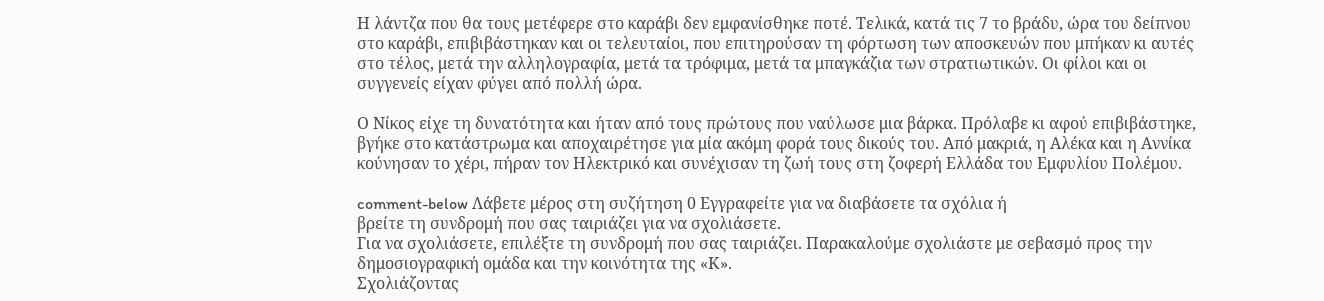Η λάντζα που θα τους μετέφερε στο καράβι δεν εμφανίσθηκε ποτέ. Τελικά, κατά τις 7 το βράδυ, ώρα του δείπνου στο καράβι, επιβιβάστηκαν και οι τελευταίοι, που επιτηρούσαν τη φόρτωση των αποσκευών που μπήκαν κι αυτές στο τέλος, μετά την αλληλογραφία, μετά τα τρόφιμα, μετά τα μπαγκάζια των στρατιωτικών. Οι φίλοι και οι συγγενείς είχαν φύγει από πολλή ώρα.

Ο Νίκος είχε τη δυνατότητα και ήταν από τους πρώτους που ναύλωσε μια βάρκα. Πρόλαβε κι αφού επιβιβάστηκε, βγήκε στο κατάστρωμα και αποχαιρέτησε για μία ακόμη φορά τους δικούς του. Από μακριά, η Αλέκα και η Αννίκα κούνησαν το χέρι, πήραν τον Ηλεκτρικό και συνέχισαν τη ζωή τους στη ζοφερή Ελλάδα του Εμφυλίου Πολέμου.

comment-below Λάβετε μέρος στη συζήτηση 0 Εγγραφείτε για να διαβάσετε τα σχόλια ή
βρείτε τη συνδρομή που σας ταιριάζει για να σχολιάσετε.
Για να σχολιάσετε, επιλέξτε τη συνδρομή που σας ταιριάζει. Παρακαλούμε σχολιάστε με σεβασμό προς την δημοσιογραφική ομάδα και την κοινότητα της «Κ».
Σχολιάζοντας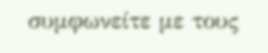συμφωνείτε με τους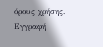όρους χρήσης.
Εγγραφή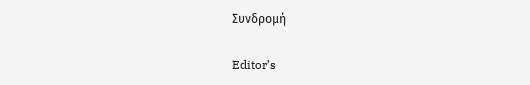Συνδρομή

Editor’s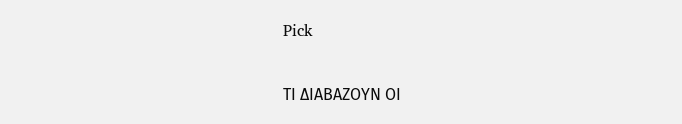Pick

ΤΙ ΔΙΑΒΑΖΟΥΝ ΟΙ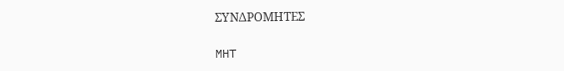ΣΥΝΔΡΟΜΗΤΕΣ

MHT